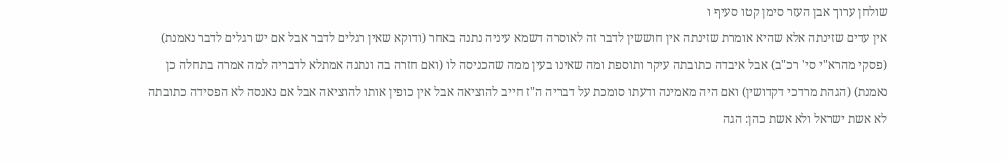שולחן ערוך אבן העזר סימן קטו סעיף ו
אין עדים שזינתה אלא שהיא אומרת שזינתה אין חוששין לדבר זה לאוסרה דשמא עיניה נתנה באחר (ודוקא שאין רגלים לדבר אבל אם יש רגלים לדבר נאמנת) (פסקי מהרא"י סי' רכ"ב) אבל איבדה כתובתה עיקר ותוספת ומה שאינו בעין ממה שהכניסה לו (ואם חזרה בה ונתנה אמתלא לדבריה למה אמרה בתחלה כן נאמנת) (הגהת מרדכי דקדושין) ואם היה מאמינה ודעתו סומכת על דבריה ה"ז חייב להוציאה אבל אין כופין אותו להוציאה אבל אם נאנסה לא הפסידה כתובתה לא אשת ישראל ולא אשת כהן: הגה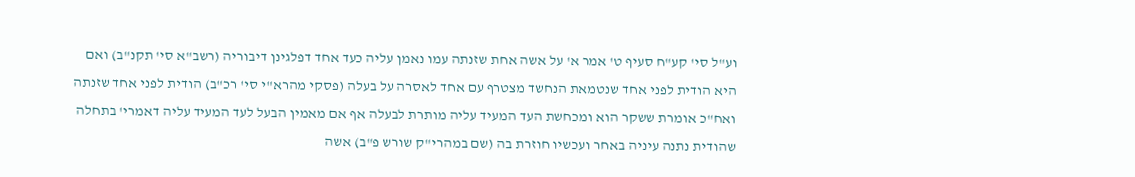וע"ל סי' קע"ח סעיף ט' אמר א' על אשה אחת שזנתה עמו נאמן עליה כעד אחד דפלגינן דיבוריה (רשב"א סי' תקנ"ב) ואם היא הודית לפני אחד שנטמאת הנחשד מצטרף עם אחד לאסרה על בעלה (פסקי מהרא"י סי' רכ"ב) הודית לפני אחד שזנתה ואח"כ אומרת ששקר הוא ומכחשת העד המעיד עליה מותרת לבעלה אף אם מאמין הבעל לעד המעיד עליה דאמרי' בתחלה שהודית נתנה עיניה באחר ועכשיו חוזרת בה (שם במהרי"ק שורש פ"ב) אשה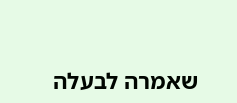שאמרה לבעלה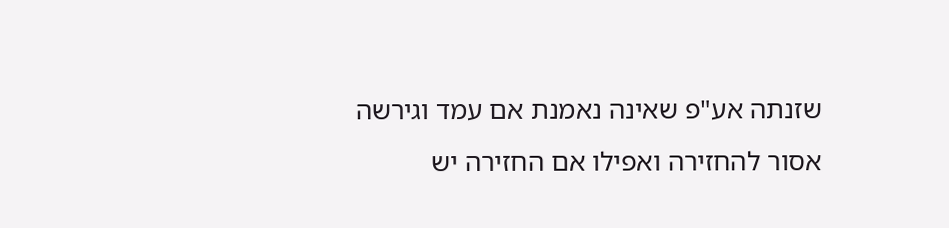שזנתה אע"פ שאינה נאמנת אם עמד וגירשה אסור להחזירה ואפילו אם החזירה יש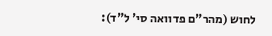לחוש (מהר"ם פדוואה סי' ל"ד):